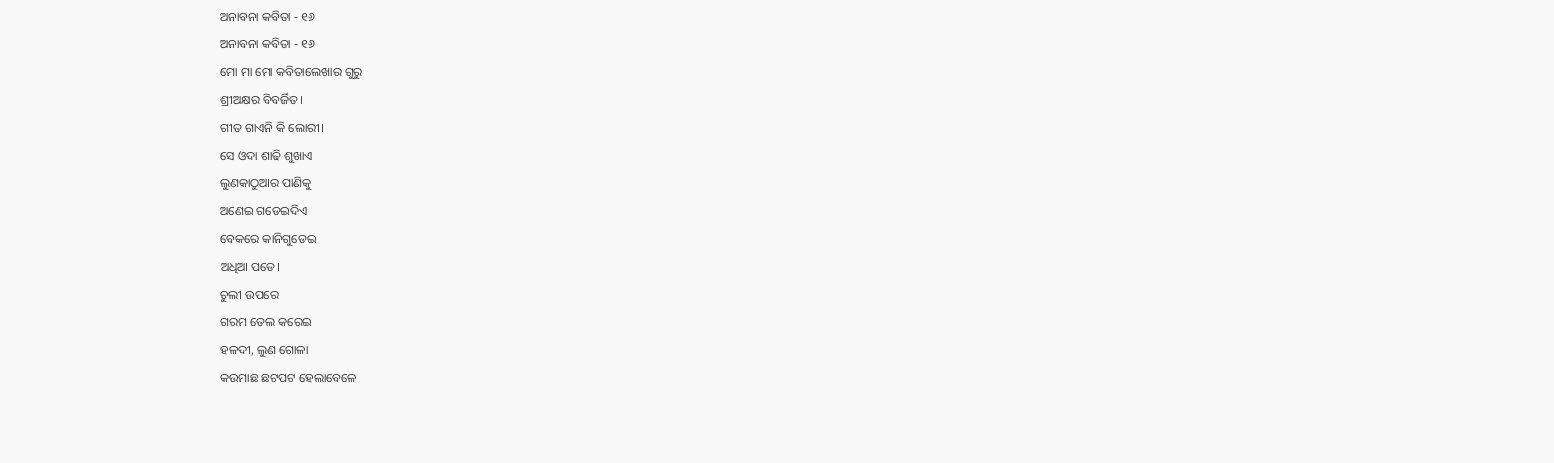ଅନାବନା କବିତା - ୧୬
ଅନାବନା କବିତା - ୧୬
ମୋ ମା ମୋ କବିତାଲେଖାର ଗୁରୁ
ଶ୍ରୀଅକ୍ଷର ବିବର୍ଜିତ।
ଗୀତ ଗାଏନି କି ଲୋରୀ।
ସେ ଓଦା ଶାଢି ଶୁଖାଏ
ଲୁଣକାଠୁଆର ପାଣିକୁ
ଅଣେଇ ଗଡେଇଦିଏ
ବେକରେ କାନିଗୁଡେଇ
ଅଧିଆ ପଡେ।
ଚୁଲୀ ଉପରେ
ଗରମ ତେଲ କରେଇ
ହଳଦୀ, ଲୁଣ ଗୋଳା
କଉମାଛ ଛଟପଟ ହେଲାବେଳେ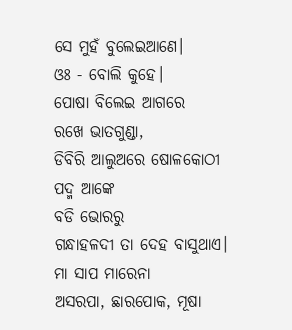ସେ ମୁହଁ ବୁଲେଇଆଣେ।
ଓଃ - ବୋଲି କୁହେ।
ପୋଷା ବିଲେଇ ଆଗରେ
ରଖେ ଭାତଗୁଣ୍ଡା,
ଡିବିରି ଆଲୁଅରେ ଷୋଳକୋଠୀ
ପଦ୍ମ ଆଙ୍କେ
ବଡି ଭୋରରୁ
ଗନ୍ଧାହଳଦୀ ତା ଦେହ ବାସୁଥାଏ।
ମା ସାପ ମାରେନା
ଅସରପା, ଛାରପୋକ, ମୂଷା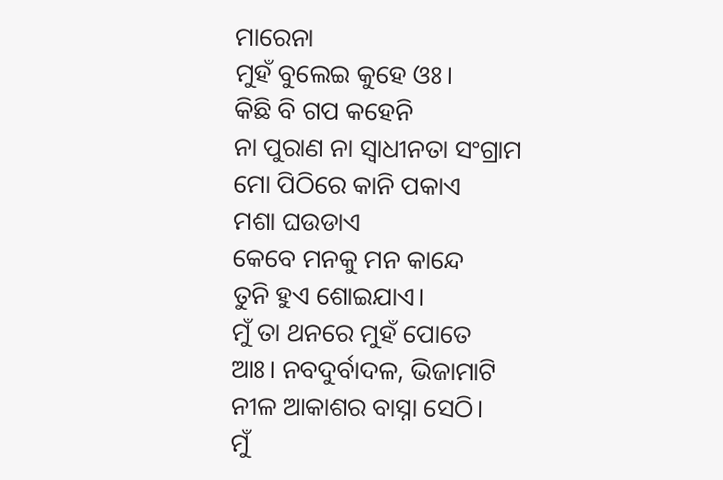ମାରେନା
ମୁହଁ ବୁଲେଇ କୁହେ ଓଃ।
କିଛି ବି ଗପ କହେନି
ନା ପୁରାଣ ନା ସ୍ବାଧୀନତା ସଂଗ୍ରାମ
ମୋ ପିଠିରେ କାନି ପକାଏ
ମଶା ଘଉଡାଏ
କେବେ ମନକୁ ମନ କାନ୍ଦେ
ତୁନି ହୁଏ ଶୋଇଯାଏ।
ମୁଁ ତା ଥନରେ ମୁହଁ ପୋତେ
ଆଃ। ନବଦୁର୍ବାଦଳ, ଭିଜାମାଟି
ନୀଳ ଆକାଶର ବାସ୍ନା ସେଠି।
ମୁଁ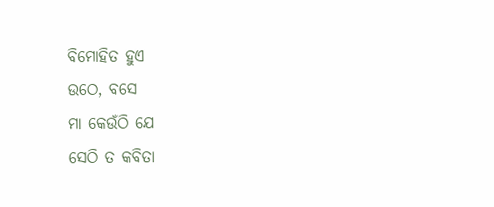ବିମୋହିତ ହୁଏ
ଉଠେ, ବସେ
ମା କେଉଁଠି ଯେ
ସେଠି ତ କବିତା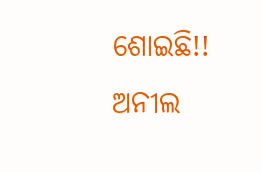ଶୋଇଛି!!
ଅନୀଲ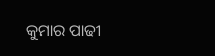କୁମାର ପାଢୀ